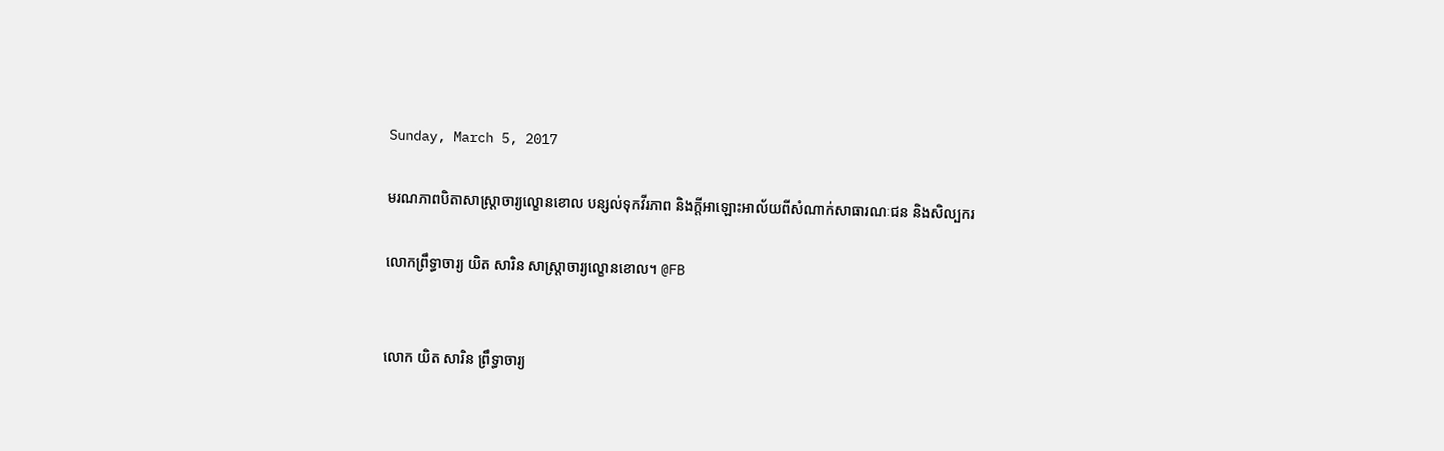Sunday, March 5, 2017

មរណភាពបិតាសាស្រ្តាចារ្យល្ខោនខោល បន្សល់ទុកវីរភាព និងក្តីអាឡោះអាល័យពីសំណាក់សាធារណៈជន និងសិល្បករ

លោកព្រឹទ្ធាចារ្យ យិត សារិន សាស្រ្តាចារ្យល្ខោនខោល។ @FB


លោក យិត សារិន ព្រឹទ្ធាចារ្យ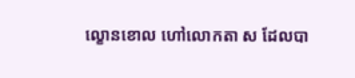ល្ខោនខោល ហៅលោកតា ស ដែលបា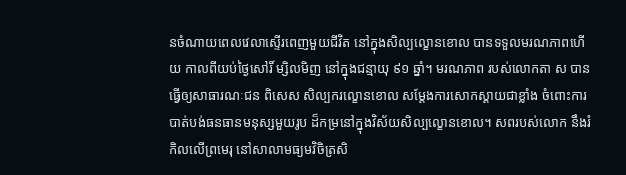នចំណាយពេលវេលាស្ទើរពេញមួយជីវិត នៅក្នុងសិល្បល្ខោនខោល បានទទួលមរណភាពហើយ កាលពីយប់ថ្ងៃសៅរិ៍ ម្សិលមិញ នៅក្នុងជន្មាយុ ៩១ ឆ្នាំ។ មរណភាព របស់លោកតា ស បានធ្វើឲ្យសាធារណៈជន ពិសេស សិល្បករល្ខោនខោល សម្តែងការសោកស្តាយជាខ្លាំង ចំពោះការបាត់បង់ធនធានមនុស្សមួយរូប ដ៏កម្រនៅក្នុងវិស័យសិល្បល្ខោនខោល។ សពរបស់លោក នឹងរំកិលលើព្រមេរុ នៅសាលាមធ្យមវិចិត្រសិ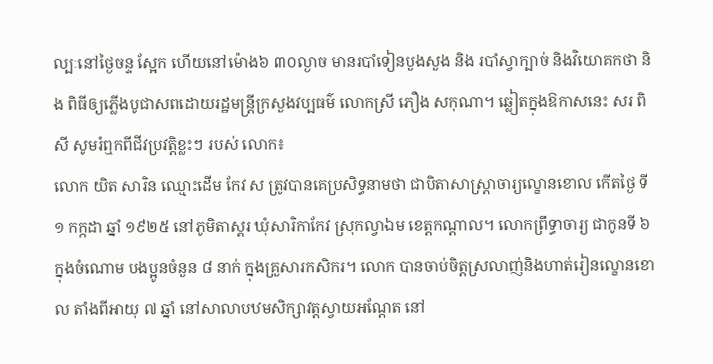ល្បៈនៅថ្ងៃចន្ទ ស្អែក ហើយនៅម៉ោង៦ ៣០ល្ងាច មានរបាំទៀនបួងសួង និង របាំស្វាក្បាច់ និងវិយោគកថា និង ពិធីឲ្យភ្លើងបូជាសពដោយរដ្ឋមន្រ្តីក្រសួងវប្បធម៌ លោកស្រី ភឿង សកុណា។ ឆ្លៀតក្នុងឱកាសនេះ សរ ពិសី សូមរំឮកពីជីវប្រវត្តិខ្លះៗ របស់ លោក៖
លោក យិត សារិន ឈ្មោះដើម កែវ ស ត្រូវបានគេប្រសិទ្ធនាមថា ជាបិតាសាស្រ្តាចារ្យល្ខោនខោល កើតថ្ងៃ ទី ១ កក្កដា ឆ្នាំ ១៩២៥ នៅភូមិតាស្គរ ឃុំសារិកាកែវ ស្រុកល្វាឯម ខេត្តកណ្តាល។ លោកព្រឹទ្ធាចារ្យ ជាកូនទី ៦ ក្នុងចំណោម បងប្អូនចំនួន ៨ នាក់ ក្នុងគ្រួសារកសិករ។ លោក បានចាប់ចិត្តស្រលាញ់និងហាត់រៀនល្ខោនខោល តាំងពីអាយុ ៧ ឆ្នាំ នៅសាលាបឋមសិក្សាវត្តស្វាយអណ្តែត នៅ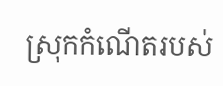ស្រុកកំណើតរបស់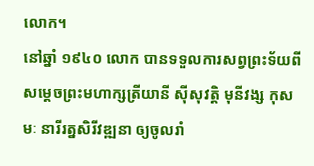លោក។
នៅឆ្នាំ ១៩៤០ លោក បានទទួលការសព្វព្រះទ័យពី សម្តេចព្រះមហាក្សត្រីយានី ស៊ីសុវត្តិ មុនីវង្ស កុសមៈ នារីរត្នសិរីវឌ្ឍនា ឲ្យចូលរាំ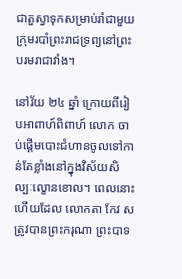ជាតួស្វាទុកសម្រាប់រាំជាមួយក្រុមរបាំព្រះរាជទ្រព្យនៅព្រះបរមរាជាវាំង។

នៅវ័យ ២៤ ឆ្នាំ ក្រោយពីរៀបអាពាហ៍ពិពាហ៍ លោក ចាប់ផ្តើមបោះជំហានចូលទៅកាន់តែខ្លាំងនៅក្នុងវិស័យសិល្បៈល្ខោនខោល។ ពេលនោះហើយដែល លោកតា កែវ ស ត្រូវបានព្រះករុណា ព្រះបាទ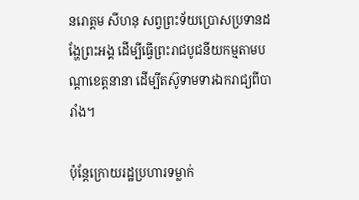នរោត្តម សីហនុ សព្វព្រះទ័យប្រោសប្រទានដង្ហែព្រះអង្គ ដើម្បីធ្វើព្រះរាជបូជនីយកម្មតាមបណ្តាខេត្តនានា ដើម្បីតស៊ូទាមទារឯករាជ្យពីបារាំង។

ប៉ុន្តែក្រោយរដ្ឋប្រហារទម្លាក់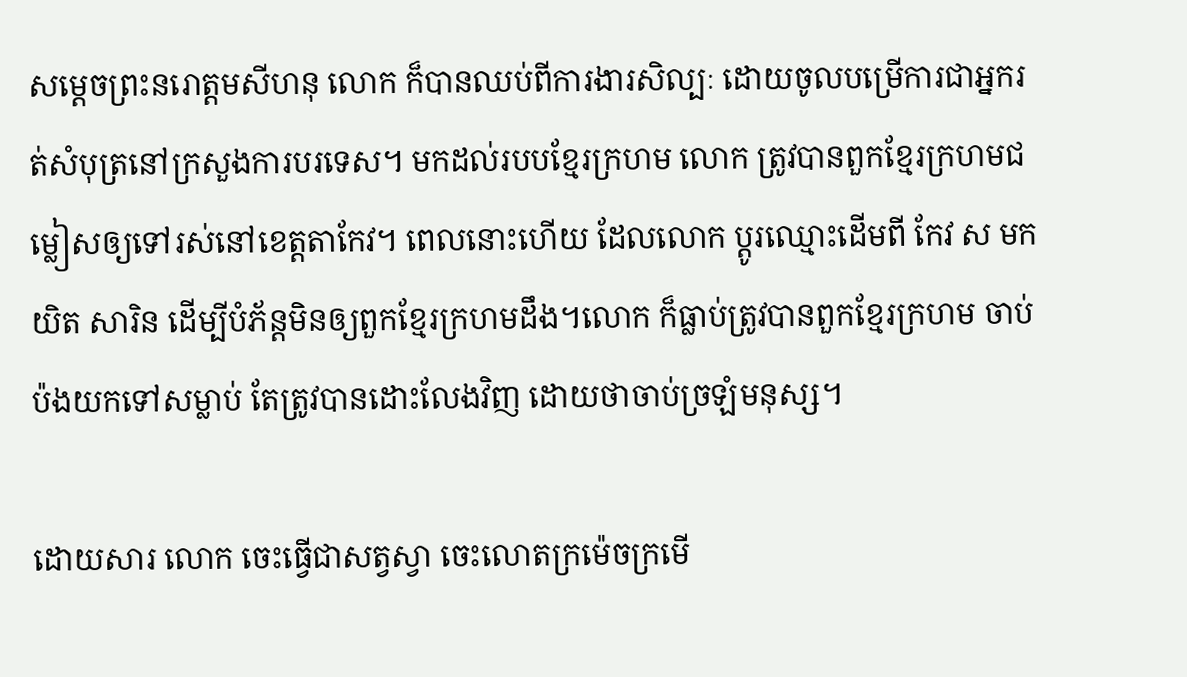សម្តេចព្រះនរោត្តមសីហនុ លោក ក៏បានឈប់ពីការងារសិល្បៈ ដោយចូលបម្រើការជាអ្នករត់សំបុត្រនៅក្រសួងការបរទេស។ មកដល់របបខ្មែរក្រហម លោក ត្រូវបានពួកខ្មែរក្រហមជម្លៀសឲ្យទៅរស់នៅខេត្តតាកែវ។ ពេលនោះហើយ ដែលលោក ប្តូរឈ្មោះដើមពី កែវ ស មក យិត សារិន ដើម្បីបំភ័ន្តមិនឲ្យពួកខ្មែរក្រហមដឹង។លោក ក៏ធ្លាប់ត្រូវបានពួកខ្មែរក្រហម ចាប់ប៉ងយកទៅសម្លាប់ តែត្រូវបានដោះលែងវិញ ដោយថាចាប់ច្រឡំមនុស្ស។

ដោយសារ លោក ចេះធ្វើជាសត្វស្វា ចេះលោតក្រម៉េចក្រមើ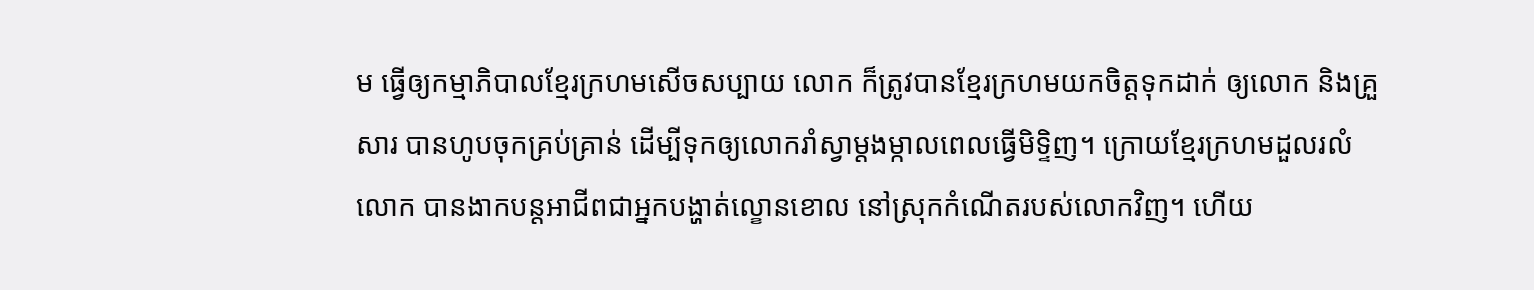ម ធ្វើឲ្យកម្មាភិបាលខ្មែរក្រហមសើចសប្បាយ លោក ក៏ត្រូវបានខ្មែរក្រហមយកចិត្តទុកដាក់ ឲ្យលោក និងគ្រួសារ បានហូបចុកគ្រប់គ្រាន់ ដើម្បីទុកឲ្យលោករាំស្វាម្តងម្កាលពេលធ្វើមិទ្ទិញ។ ក្រោយខ្មែរក្រហមដួលរលំ លោក បានងាកបន្តអាជីពជាអ្នកបង្ហាត់ល្ខោនខោល នៅស្រុកកំណើតរបស់លោកវិញ។ ហើយ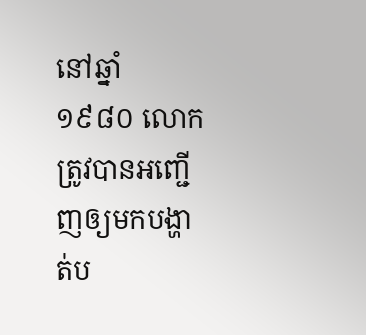នៅឆ្នាំ ១៩៨០ លោក ត្រូវបានអញ្ជើញឲ្យមកបង្ហាត់ប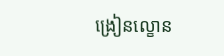ង្រៀនល្ខោន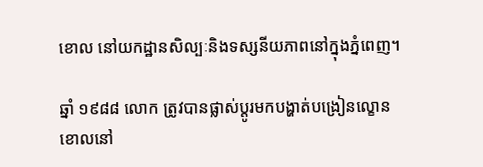ខោល នៅយកដ្ឋានសិល្បៈនិងទស្សនីយភាពនៅក្នុងភ្នំពេញ។

ឆ្នាំ ១៩៨៨ លោក ត្រូវបានផ្លាស់ប្តូរមកបង្ហាត់បង្រៀនល្ខោនខោលនៅ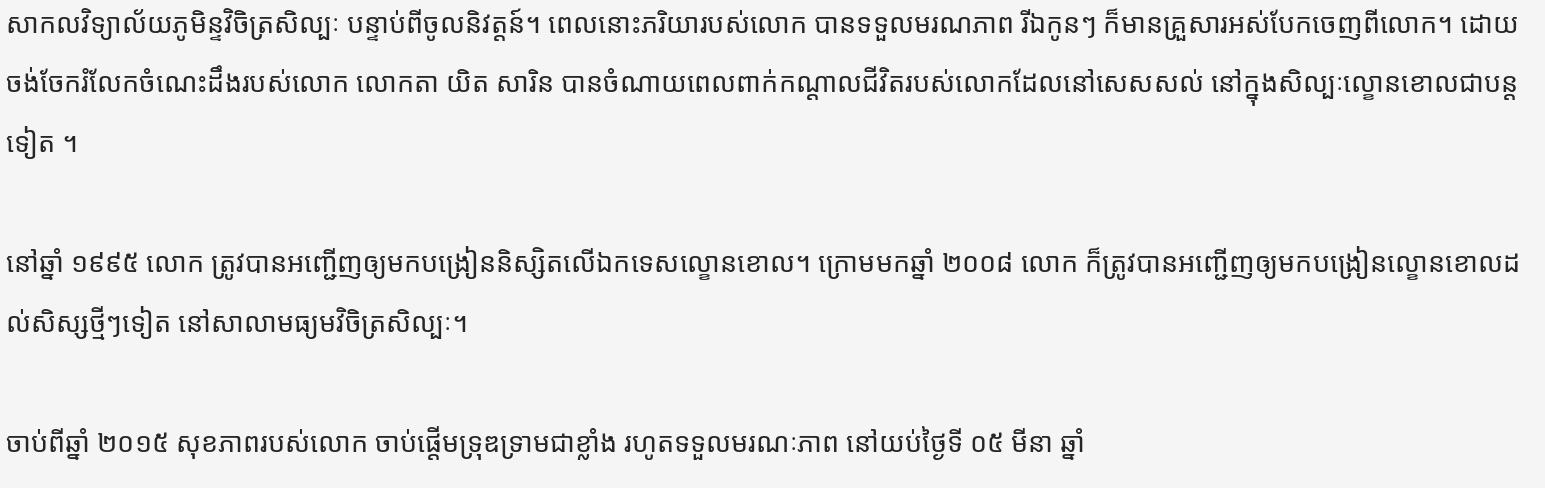សាកលវិទ្យាល័យភូមិន្ទវិចិត្រសិល្បៈ បន្ទាប់ពីចូលនិវត្តន៍។ ពេលនោះភរិយារបស់លោក បានទទួលមរណភាព រីឯកូនៗ ក៏មានគ្រួសារអស់បែកចេញពីលោក។ ដោយចង់ចែករំលែកចំណេះដឹងរបស់លោក លោកតា យិត សារិន បានចំណាយពេលពាក់កណ្តាលជីវិតរបស់លោកដែលនៅសេសសល់ នៅក្នុងសិល្បៈល្ខោនខោលជាបន្តទៀត ។

នៅឆ្នាំ ១៩៩៥ លោក ត្រូវបានអញ្ជើញឲ្យមកបង្រៀននិស្សិតលើឯកទេសល្ខោនខោល។ ក្រោមមកឆ្នាំ ២០០៨ លោក ក៏ត្រូវបានអញ្ជើញឲ្យមកបង្រៀនល្ខោនខោលដល់សិស្សថ្មីៗទៀត នៅសាលាមធ្យមវិចិត្រសិល្បៈ។

ចាប់ពីឆ្នាំ ២០១៥ សុខភាពរបស់លោក ចាប់ផ្តើមទ្រុឌទ្រាមជាខ្លាំង រហូតទទួលមរណៈភាព នៅយប់ថ្ងៃទី ០៥ មីនា ឆ្នាំ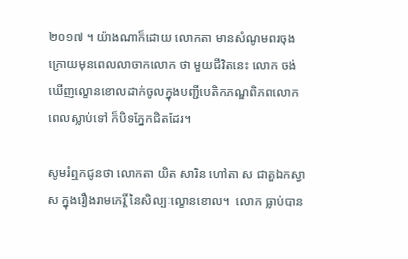២០១៧ ។ យ៉ាងណាក៏ដោយ លោកតា មានសំណូមពរចុងក្រោយមុនពេលលាចាកលោក ថា មួយជីវិតនេះ លោក ចង់ឃើញល្ខោនខោលដាក់ចូលក្នុងបញ្ជីបេតិកភណ្ឌពិភពលោក ពេលស្លាប់ទៅ ក៏បិទភ្នែកជិតដែរ។

សូមរំឮកជូនថា លោកតា យិត សារិន ហៅតា ស ជាតួឯកស្វា ស ក្នុងរឿងរាមកេរ្តិ៍ នៃសិល្បៈល្ខោនខោល។  លោក ធ្លាប់បាន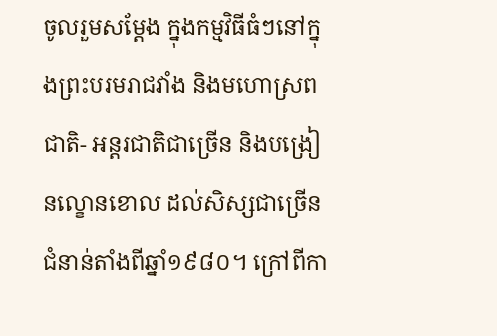ចូលរួមសម្ដែង ក្នុងកម្មវិធីធំៗនៅក្នុងព្រះបរមរាជវាំង និងមហោស្រពជាតិ- អន្តរជាតិជាច្រើន និងបង្រៀនល្ខោនខោល ដល់សិស្សជាច្រើនជំនាន់តាំងពីឆ្នាំ១៩៨០។ ក្រៅពីកា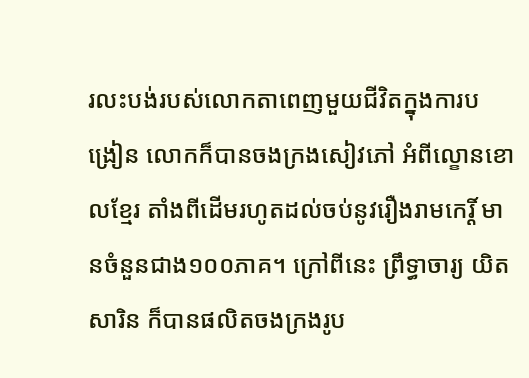រលះបង់របស់លោកតាពេញមួយជីវិតក្នុងការបង្រៀន លោកក៏បានចងក្រងសៀវភៅ អំពីល្ខោនខោលខ្មែរ តាំងពីដើមរហូតដល់ចប់នូវរឿងរាមកេរ្តិ៍ មានចំនួនជាង១០០ភាគ។ ក្រៅពីនេះ ព្រឹទ្ធាចារ្យ យិត សារិន ក៏បានផលិតចងក្រងរូប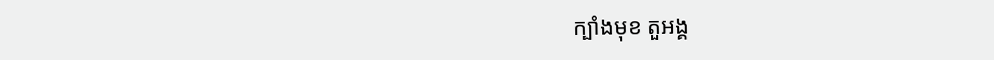ក្បាំងមុខ តួអង្គ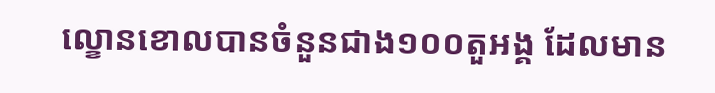ល្ខោនខោលបានចំនួនជាង១០០តួអង្គ ដែលមាន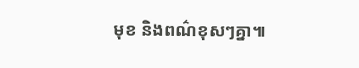មុខ និងពណ៌ខុសៗគ្នា៕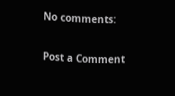No comments:

Post a Comment